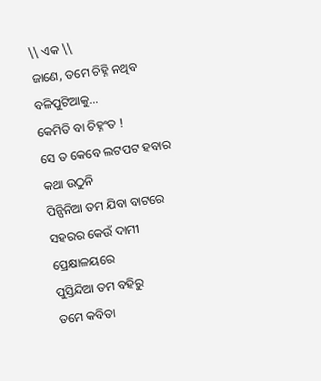\\ ଏକ \\
ଜାଣେ, ତମେ ଚିହ୍ନି ନଥିବ
ବଳିପୁଟିଆକୁ…
କେମିତି ବା ଚିହ୍ନଂତ !
ସେ ତ କେବେ ଲଟପଟ ହବାର
କଥା ଉଠୁନି
ପିନ୍ପିନିଆ ତମ ଯିବା ବାଟରେ
ସହରର କେଉଁ ଦାମୀ ପ୍ରେକ୍ଷାଳୟରେ
ପୁସ୍ତିନ୍ଦିଆ ତମ ବହିରୁ
ତମେ କବିତା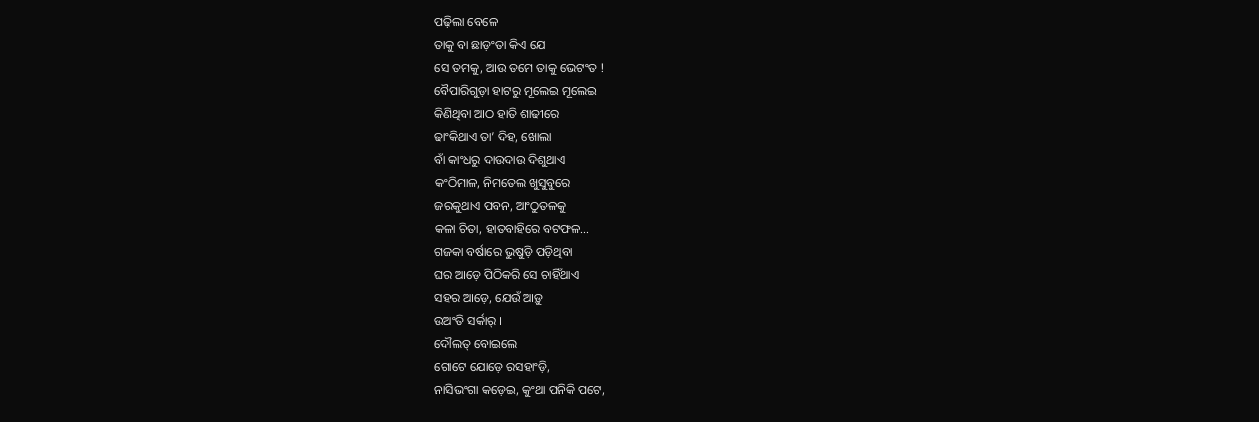ପଢ଼ିଲା ବେଳେ
ତାକୁ ବା ଛାଡ଼ଂତା କିଏ ଯେ
ସେ ତମକୁ, ଆଉ ତମେ ତାକୁ ଭେଟଂତ !
ବୈପାରିଗୁଡ଼ା ହାଟରୁ ମୂଲେଇ ମୂଲେଇ
କିଣିଥିବା ଆଠ ହାତି ଶାଢୀରେ
ଢାଂକିଥାଏ ତା’ ଦିହ, ଖୋଲା
ବାଁ କାଂଧରୁ ଦାଉଦାଉ ଦିଶୁଥାଏ
କଂଠିମାଳ, ନିମତେଲ ଖୁସୁବୁରେ
ଜରକୁଥାଏ ପବନ, ଆଂଠୁତଳକୁ
କଳା ଚିତା, ହାତବାହିରେ ବଟଫଳ…
ଗଜକା ବର୍ଷାରେ ଭୁଷୁଡ଼ି ପଡ଼ିଥିବା
ଘର ଆଡ଼େ ପିଠିକରି ସେ ଚାହିଁଥାଏ
ସହର ଆଡ଼େ, ଯେଉଁ ଆଡ଼ୁ
ଉଅଂତି ସର୍କାର୍ ।
ଦୌଲତ୍ ବୋଇଲେ
ଗୋଟେ ଯୋଡ଼େ ରସହାଂଡ଼ି,
ନାସିଭଂଗା କଡ଼େଇ, କୁଂଥା ପନିକି ପଟେ,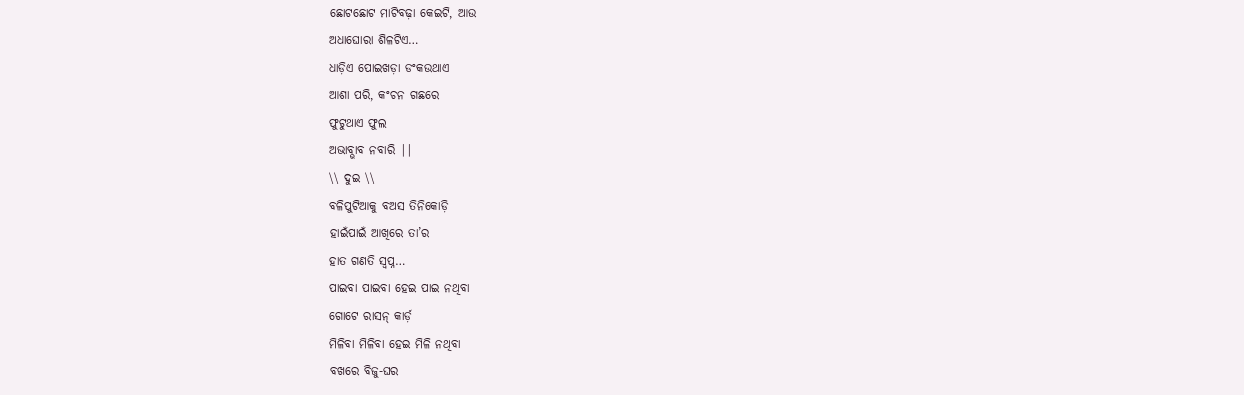ଛୋଟଛୋଟ ମାଟିବଢ଼ା କେଇଟି, ଆଉ
ଅଧାଘୋରା ଶିଳଟିଏ…
ଧାଡ଼ିଏ ପୋଇଖଡ଼ା ଡଂକଉଥାଏ
ଆଶା ପରି, କଂଚନ ଗଛରେ
ଫୁଟୁଥାଏ ଫୁଲ
ଅଭାବ୍ଭାବ ନବାରି ||
\\ ଦୁଇ \\
ବଳିପୁଟିଆକୁ ବଅସ ତିନିକୋଡ଼ି
ହାଇଁପାଇଁ ଆଖିରେ ତା’ର
ହାତ ଗଣତି ସ୍ୱପ୍ନ…
ପାଇବା ପାଇବା ହେଇ ପାଇ ନଥିବା
ଗୋଟେ ରାସନ୍ କାର୍ଡ଼
ମିଳିବା ମିଳିବା ହେଇ ମିଳି ନଥିବା
ବଖରେ ବିଜୁ-ଘର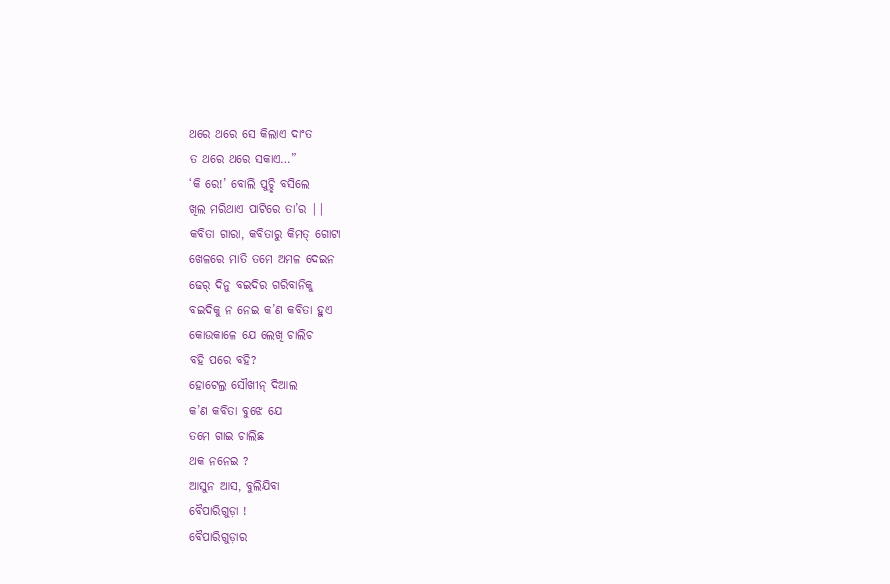ଥରେ ଥରେ ସେ କିଲାଏ ଦାଂତ
ତ ଥରେ ଥରେ ସକାଏ…”
‘କି ରେ!’ ବୋଲି ପୁଚ୍ଛି ବସିଲେ
ଖିଲ ମରିଥାଏ ପାଟିରେ ତା’ର ||
କବିତା ଗାରା, କବିତାରୁ କିମତ୍ ଗୋଟା
ଖେଳରେ ମାତି ତମେ ଅମଳ ଦେଇନ
ଢେର୍ ଦିନୁ ବଇଦିର ଗରିବାନିକୁ
ବଇଦିକୁ ନ ନେଇ କ’ଣ କବିତା ହୁଏ
କୋଉକାଳେ ଯେ ଲେଖି ଚାଲିଚ
ବହି ପରେ ବହି?
ହୋଟେଲ୍ର ସୌଖୀନ୍ ଦିଆଲ
କ’ଣ କବିତା ବୁଝେ ଯେ
ତମେ ଗାଇ ଚାଲିଛ
ଥକ ନନେଇ ?
ଆସୁନ ଆସ, ବୁଲିଯିବା
ବୈପାରିଗୁଡ଼ା !
ବୈପାରିଗୁଡ଼ାର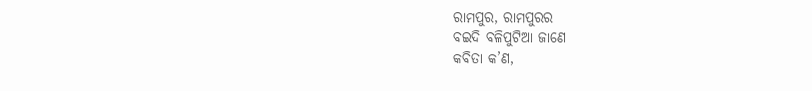ରାମପୁର, ରାମପୁରର
ବଇଦି ବଳିପୁଟିଆ ଜାଣେ
କବିତା କ’ଣ,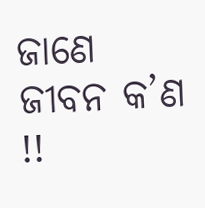ଜାଣେ ଜୀବନ କ’ଣ !!